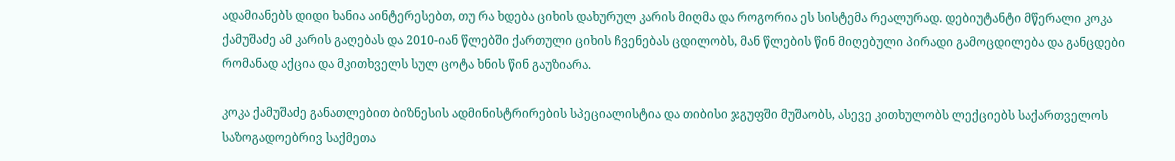ადამიანებს დიდი ხანია აინტერესებთ, თუ რა ხდება ციხის დახურულ კარის მიღმა და როგორია ეს სისტემა რეალურად. დებიუტანტი მწერალი კოკა ქამუშაძე ამ კარის გაღებას და 2010-იან წლებში ქართული ციხის ჩვენებას ცდილობს, მან წლების წინ მიღებული პირადი გამოცდილება და განცდები რომანად აქცია და მკითხველს სულ ცოტა ხნის წინ გაუზიარა.

კოკა ქამუშაძე განათლებით ბიზნესის ადმინისტრირების სპეციალისტია და თიბისი ჯგუფში მუშაობს, ასევე კითხულობს ლექციებს საქართველოს საზოგადოებრივ საქმეთა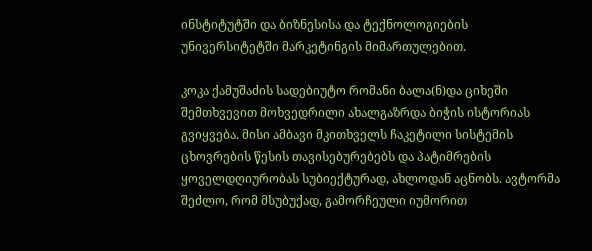ინსტიტუტში და ბიზნესისა და ტექნოლოგიების უნივერსიტეტში მარკეტინგის მიმართულებით.

კოკა ქამუშაძის სადებიუტო რომანი ბალა(ნ)და ციხეში შემთხვევით მოხვედრილი ახალგაზრდა ბიჭის ისტორიას გვიყვება. მისი ამბავი მკითხველს ჩაკეტილი სისტემის ცხოვრების წესის თავისებურებებს და პატიმრების ყოველდღიურობას სუბიექტურად, ახლოდან აცნობს. ავტორმა შეძლო, რომ მსუბუქად, გამორჩეული იუმორით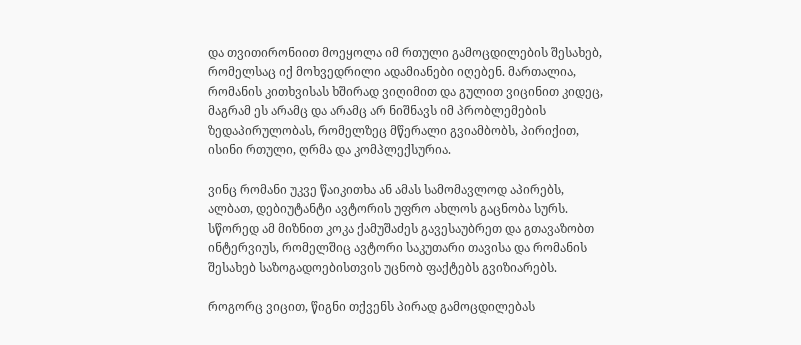და თვითირონიით მოეყოლა იმ რთული გამოცდილების შესახებ, რომელსაც იქ მოხვედრილი ადამიანები იღებენ. მართალია, რომანის კითხვისას ხშირად ვიღიმით და გულით ვიცინით კიდეც, მაგრამ ეს არამც და არამც არ ნიშნავს იმ პრობლემების ზედაპირულობას, რომელზეც მწერალი გვიამბობს, პირიქით, ისინი რთული, ღრმა და კომპლექსურია.

ვინც რომანი უკვე წაიკითხა ან ამას სამომავლოდ აპირებს, ალბათ, დებიუტანტი ავტორის უფრო ახლოს გაცნობა სურს. სწორედ ამ მიზნით კოკა ქამუშაძეს გავესაუბრეთ და გთავაზობთ ინტერვიუს, რომელშიც ავტორი საკუთარი თავისა და რომანის შესახებ საზოგადოებისთვის უცნობ ფაქტებს გვიზიარებს.

როგორც ვიცით, წიგნი თქვენს პირად გამოცდილებას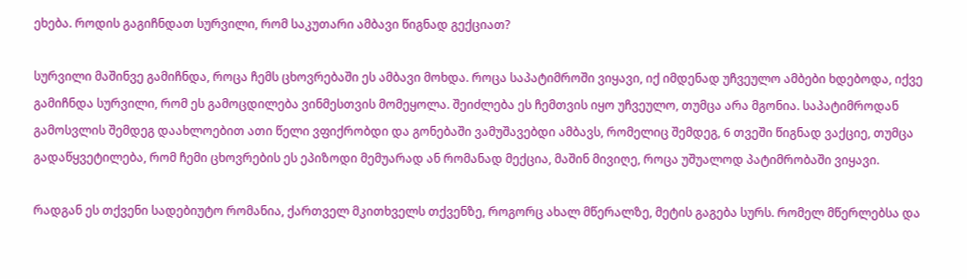ეხება. როდის გაგიჩნდათ სურვილი, რომ საკუთარი ამბავი წიგნად გექციათ?

სურვილი მაშინვე გამიჩნდა, როცა ჩემს ცხოვრებაში ეს ამბავი მოხდა. როცა საპატიმროში ვიყავი, იქ იმდენად უჩვეულო ამბები ხდებოდა, იქვე გამიჩნდა სურვილი, რომ ეს გამოცდილება ვინმესთვის მომეყოლა. შეიძლება ეს ჩემთვის იყო უჩვეულო, თუმცა არა მგონია. საპატიმროდან გამოსვლის შემდეგ დაახლოებით ათი წელი ვფიქრობდი და გონებაში ვამუშავებდი ამბავს, რომელიც შემდეგ, 6 თვეში წიგნად ვაქციე, თუმცა გადაწყვეტილება, რომ ჩემი ცხოვრების ეს ეპიზოდი მემუარად ან რომანად მექცია, მაშინ მივიღე, როცა უშუალოდ პატიმრობაში ვიყავი.

რადგან ეს თქვენი სადებიუტო რომანია, ქართველ მკითხველს თქვენზე, როგორც ახალ მწერალზე, მეტის გაგება სურს. რომელ მწერლებსა და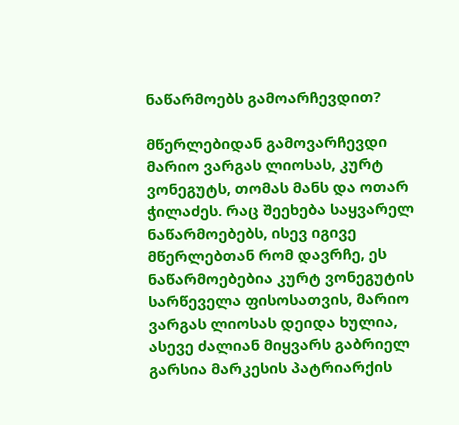ნაწარმოებს გამოარჩევდით?

მწერლებიდან გამოვარჩევდი მარიო ვარგას ლიოსას, კურტ ვონეგუტს, თომას მანს და ოთარ ჭილაძეს. რაც შეეხება საყვარელ ნაწარმოებებს, ისევ იგივე მწერლებთან რომ დავრჩე, ეს ნაწარმოებებია კურტ ვონეგუტის სარწეველა ფისოსათვის, მარიო ვარგას ლიოსას დეიდა ხულია, ასევე ძალიან მიყვარს გაბრიელ გარსია მარკესის პატრიარქის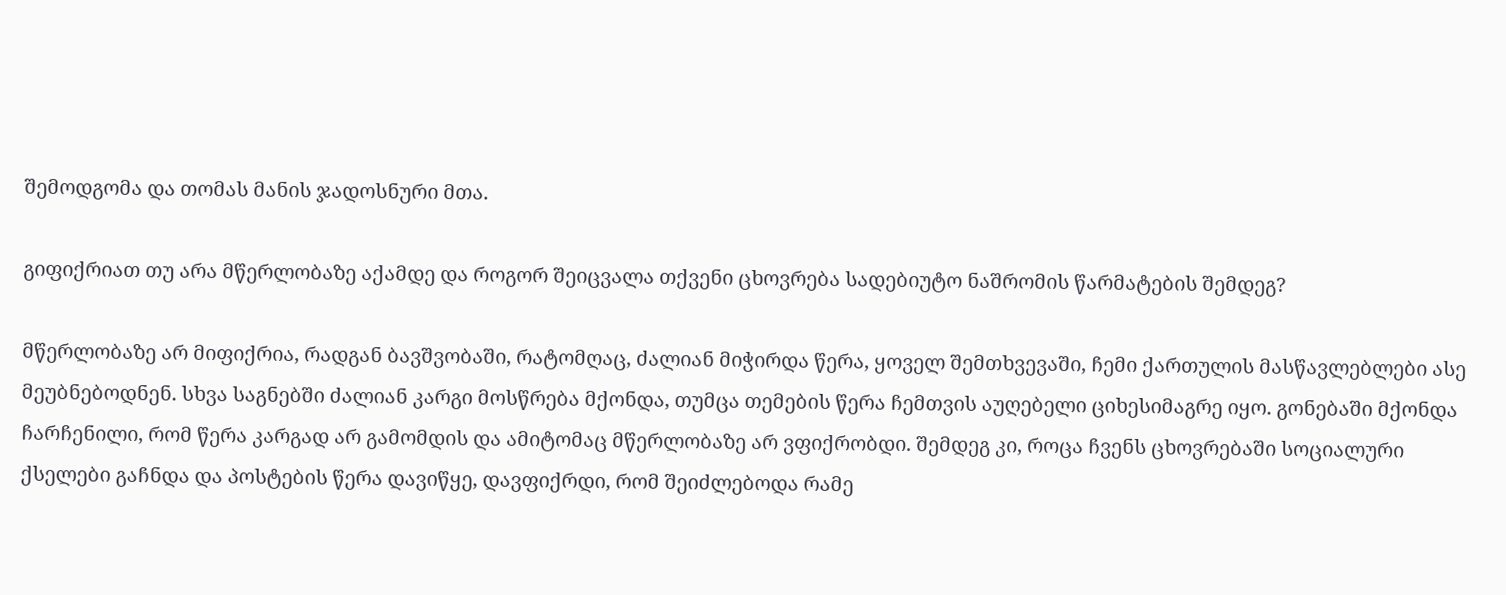შემოდგომა და თომას მანის ჯადოსნური მთა.

გიფიქრიათ თუ არა მწერლობაზე აქამდე და როგორ შეიცვალა თქვენი ცხოვრება სადებიუტო ნაშრომის წარმატების შემდეგ?

მწერლობაზე არ მიფიქრია, რადგან ბავშვობაში, რატომღაც, ძალიან მიჭირდა წერა, ყოველ შემთხვევაში, ჩემი ქართულის მასწავლებლები ასე მეუბნებოდნენ. სხვა საგნებში ძალიან კარგი მოსწრება მქონდა, თუმცა თემების წერა ჩემთვის აუღებელი ციხესიმაგრე იყო. გონებაში მქონდა ჩარჩენილი, რომ წერა კარგად არ გამომდის და ამიტომაც მწერლობაზე არ ვფიქრობდი. შემდეგ კი, როცა ჩვენს ცხოვრებაში სოციალური ქსელები გაჩნდა და პოსტების წერა დავიწყე, დავფიქრდი, რომ შეიძლებოდა რამე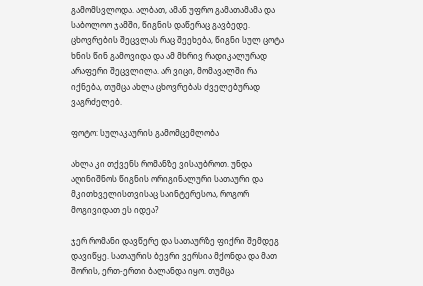გამომსვლოდა. ალბათ, ამან უფრო გამათამამა და საბოლოო ჯამში, წიგნის დაწერაც გავბედე. ცხოვრების შეცვლას რაც შეეხება, წიგნი სულ ცოტა ხნის წინ გამოვიდა და ამ მხრივ რადიკალურად არაფერი შეცვლილა. არ ვიცი, მომავალში რა იქნება, თუმცა ახლა ცხოვრებას ძველებურად ვაგრძელებ.

ფოტო: სულაკაურის გამომცემლობა

ახლა კი თქვენს რომანზე ვისაუბროთ. უნდა აღინიშნოს წიგნის ორიგინალური სათაური და მკითხველისთვისაც საინტერესოა, როგორ მოგივიდათ ეს იდეა?

ჯერ რომანი დავწერე და სათაურზე ფიქრი შემდეგ დავიწყე. სათაურის ბევრი ვერსია მქონდა და მათ შორის, ერთ-ერთი ბალანდა იყო. თუმცა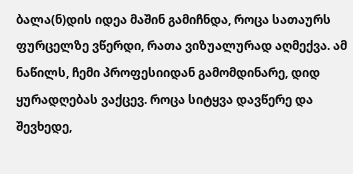ბალა(ნ)დის იდეა მაშინ გამიჩნდა, როცა სათაურს ფურცელზე ვწერდი, რათა ვიზუალურად აღმექვა. ამ ნაწილს, ჩემი პროფესიიდან გამომდინარე, დიდ ყურადღებას ვაქცევ. როცა სიტყვა დავწერე და შევხედე,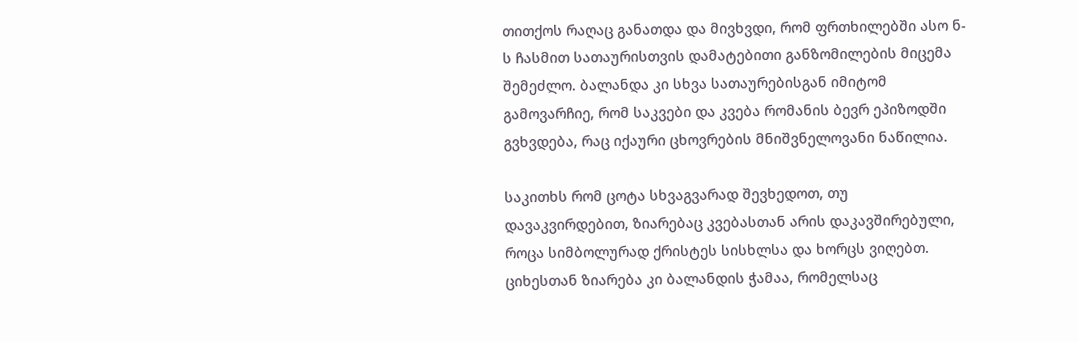თითქოს რაღაც განათდა და მივხვდი, რომ ფრთხილებში ასო ნ-ს ჩასმით სათაურისთვის დამატებითი განზომილების მიცემა შემეძლო. ბალანდა კი სხვა სათაურებისგან იმიტომ გამოვარჩიე, რომ საკვები და კვება რომანის ბევრ ეპიზოდში გვხვდება, რაც იქაური ცხოვრების მნიშვნელოვანი ნაწილია.

საკითხს რომ ცოტა სხვაგვარად შევხედოთ, თუ დავაკვირდებით, ზიარებაც კვებასთან არის დაკავშირებული, როცა სიმბოლურად ქრისტეს სისხლსა და ხორცს ვიღებთ. ციხესთან ზიარება კი ბალანდის ჭამაა, რომელსაც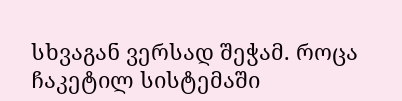სხვაგან ვერსად შეჭამ. როცა ჩაკეტილ სისტემაში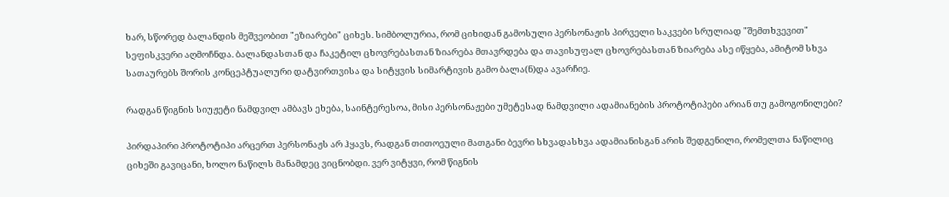ხარ, სწორედ ბალანდის მეშვეობით "ეზიარები" ციხეს. სიმბოლურია, რომ ციხიდან გამოსული პერსონაჟის პირველი საკვები სრულიად "შემთხვევით" სეფისკვერი აღმოჩნდა. ბალანდასთან და ჩაკეტილ ცხოვრებასთან ზიარება მთავრდება და თავისუფალ ცხოვრებასთან ზიარება ასე იწყება, ამიტომ სხვა სათაურებს შორის კონცეპტუალური დატვირთვისა და სიტყვის სიმარტივის გამო ბალა(ნ)და ავარჩიე.

რადგან წიგნის სიუჟეტი ნამდვილ ამბავს ეხება, საინტერესოა, მისი პერსონაჟები უმეტესად ნამდვილი ადამიანების პროტოტიპები არიან თუ გამოგონილები?

პირდაპირი პროტოტიპი არცერთ პერსონაჟს არ ჰყავს, რადგან თითოეული მათგანი ბევრი სხვადასხვა ადამიანისგან არის შედგენილი, რომელთა ნაწილიც ციხეში გავიცანი, ხოლო ნაწილს მანამდეც ვიცნობდი. ვერ ვიტყვი, რომ წიგნის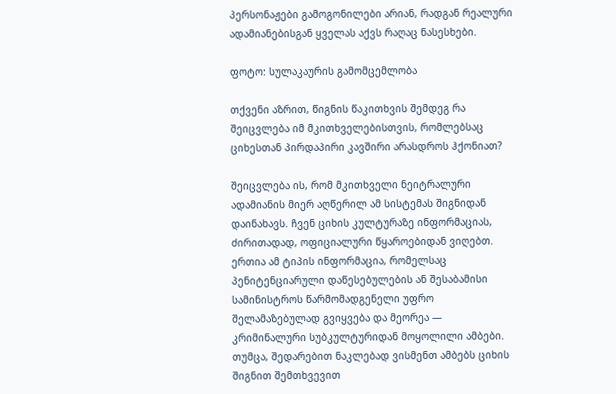პერსონაჟები გამოგონილები არიან, რადგან რეალური ადამიანებისგან ყველას აქვს რაღაც ნასესხები.

ფოტო: სულაკაურის გამომცემლობა

თქვენი აზრით, წიგნის წაკითხვის შემდეგ რა შეიცვლება იმ მკითხველებისთვის, რომლებსაც ციხესთან პირდაპირი კავშირი არასდროს ჰქონიათ?

შეიცვლება ის, რომ მკითხველი ნეიტრალური ადამიანის მიერ აღწერილ ამ სისტემას შიგნიდან დაინახავს. ჩვენ ციხის კულტურაზე ინფორმაციას, ძირითადად, ოფიციალური წყაროებიდან ვიღებთ. ერთია ამ ტიპის ინფორმაცია, რომელსაც პენიტენციარული დაწესებულების ან შესაბამისი სამინისტროს წარმომადგენელი უფრო შელამაზებულად გვიყვება და მეორეა — კრიმინალური სუბკულტურიდან მოყოლილი ამბები. თუმცა, შედარებით ნაკლებად ვისმენთ ამბებს ციხის შიგნით შემთხვევით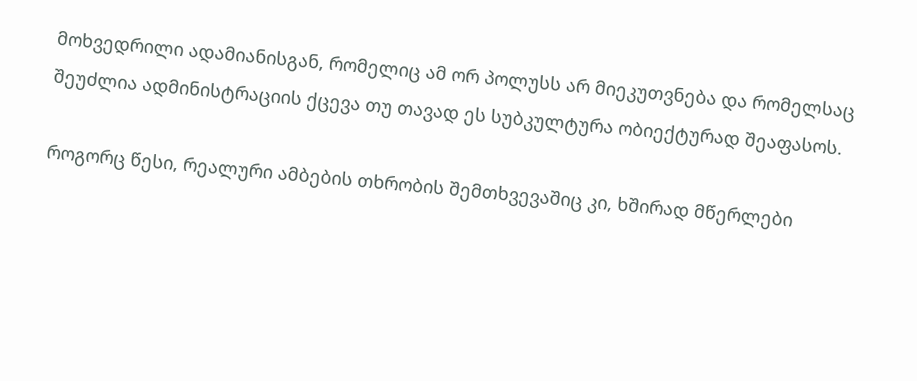მოხვედრილი ადამიანისგან, რომელიც ამ ორ პოლუსს არ მიეკუთვნება და რომელსაც შეუძლია ადმინისტრაციის ქცევა თუ თავად ეს სუბკულტურა ობიექტურად შეაფასოს.

როგორც წესი, რეალური ამბების თხრობის შემთხვევაშიც კი, ხშირად მწერლები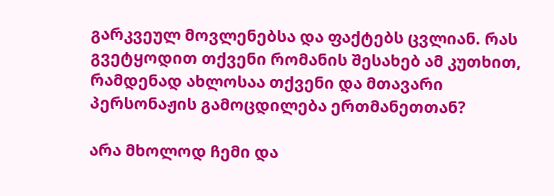გარკვეულ მოვლენებსა და ფაქტებს ცვლიან. რას გვეტყოდით თქვენი რომანის შესახებ ამ კუთხით, რამდენად ახლოსაა თქვენი და მთავარი პერსონაჟის გამოცდილება ერთმანეთთან?

არა მხოლოდ ჩემი და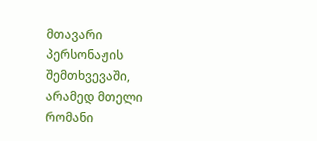მთავარი პერსონაჟის შემთხვევაში, არამედ მთელი რომანი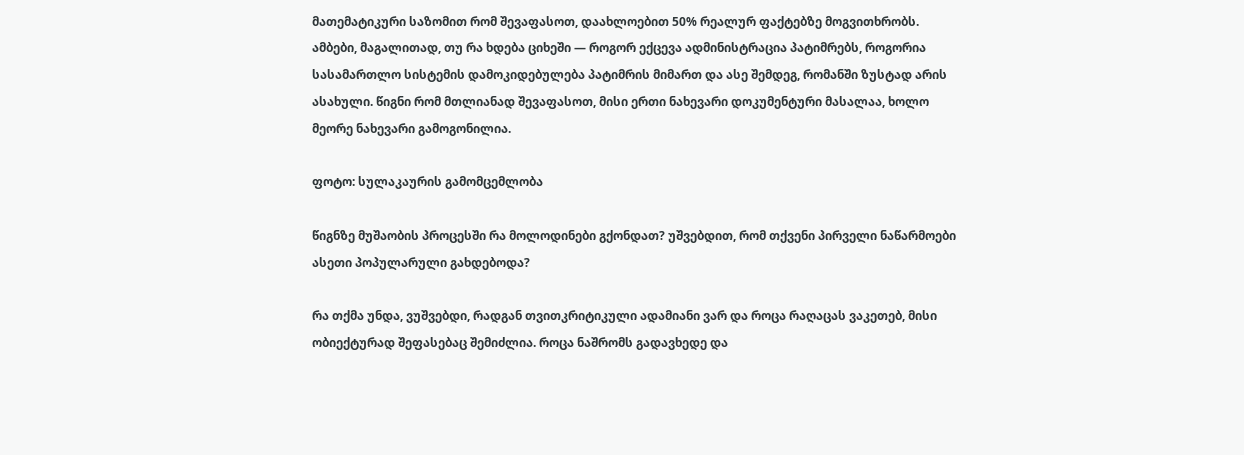მათემატიკური საზომით რომ შევაფასოთ, დაახლოებით 50% რეალურ ფაქტებზე მოგვითხრობს. ამბები, მაგალითად, თუ რა ხდება ციხეში — როგორ ექცევა ადმინისტრაცია პატიმრებს, როგორია სასამართლო სისტემის დამოკიდებულება პატიმრის მიმართ და ასე შემდეგ, რომანში ზუსტად არის ასახული. წიგნი რომ მთლიანად შევაფასოთ, მისი ერთი ნახევარი დოკუმენტური მასალაა, ხოლო მეორე ნახევარი გამოგონილია.

ფოტო: სულაკაურის გამომცემლობა

წიგნზე მუშაობის პროცესში რა მოლოდინები გქონდათ? უშვებდით, რომ თქვენი პირველი ნაწარმოები ასეთი პოპულარული გახდებოდა?

რა თქმა უნდა, ვუშვებდი, რადგან თვითკრიტიკული ადამიანი ვარ და როცა რაღაცას ვაკეთებ, მისი ობიექტურად შეფასებაც შემიძლია. როცა ნაშრომს გადავხედე და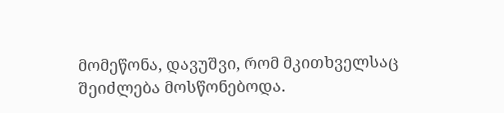მომეწონა, დავუშვი, რომ მკითხველსაც შეიძლება მოსწონებოდა.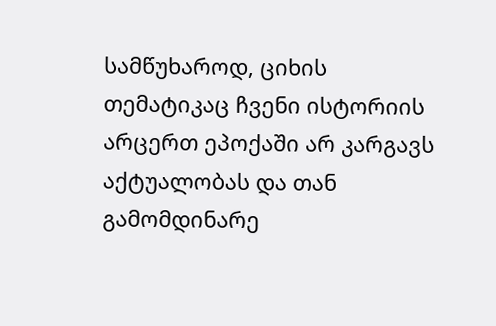სამწუხაროდ, ციხის თემატიკაც ჩვენი ისტორიის არცერთ ეპოქაში არ კარგავს აქტუალობას და თან გამომდინარე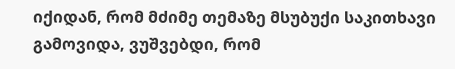იქიდან, რომ მძიმე თემაზე მსუბუქი საკითხავი გამოვიდა, ვუშვებდი, რომ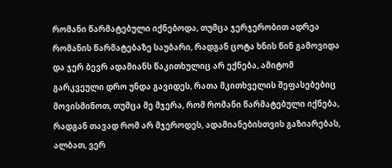რომანი წარმატებული იქნებოდა, თუმცა ჯერჯერობით ადრეა რომანის წარმატებაზე საუბარი, რადგან ცოტა ხნის წინ გამოვიდა და ჯერ ბევრ ადამიანს წაკითხულიც არ ექნება, ამიტომ გარკვეული დრო უნდა გავიდეს, რათა მკითხველის შეფასებებიც მოვისმინოთ, თუმცა მე მჯერა, რომ რომანი წარმატებული იქნება, რადგან თავად რომ არ მჯეროდეს, ადამიანებისთვის გაზიარებას, ალბათ, ვერ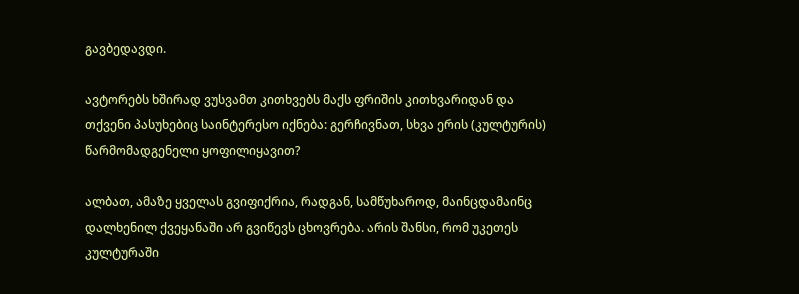გავბედავდი.

ავტორებს ხშირად ვუსვამთ კითხვებს მაქს ფრიშის კითხვარიდან და თქვენი პასუხებიც საინტერესო იქნება: გერჩივნათ, სხვა ერის (კულტურის) წარმომადგენელი ყოფილიყავით?

ალბათ, ამაზე ყველას გვიფიქრია, რადგან, სამწუხაროდ, მაინცდამაინც დალხენილ ქვეყანაში არ გვიწევს ცხოვრება. არის შანსი, რომ უკეთეს კულტურაში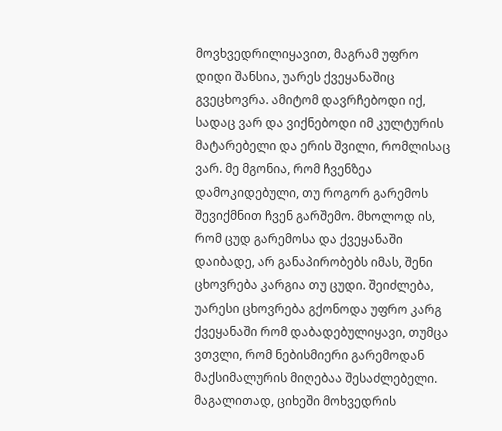მოვხვედრილიყავით, მაგრამ უფრო დიდი შანსია, უარეს ქვეყანაშიც გვეცხოვრა. ამიტომ დავრჩებოდი იქ, სადაც ვარ და ვიქნებოდი იმ კულტურის მატარებელი და ერის შვილი, რომლისაც ვარ. მე მგონია, რომ ჩვენზეა დამოკიდებული, თუ როგორ გარემოს შევიქმნით ჩვენ გარშემო. მხოლოდ ის, რომ ცუდ გარემოსა და ქვეყანაში დაიბადე, არ განაპირობებს იმას, შენი ცხოვრება კარგია თუ ცუდი. შეიძლება, უარესი ცხოვრება გქონოდა უფრო კარგ ქვეყანაში რომ დაბადებულიყავი, თუმცა ვთვლი, რომ ნებისმიერი გარემოდან მაქსიმალურის მიღებაა შესაძლებელი. მაგალითად, ციხეში მოხვედრის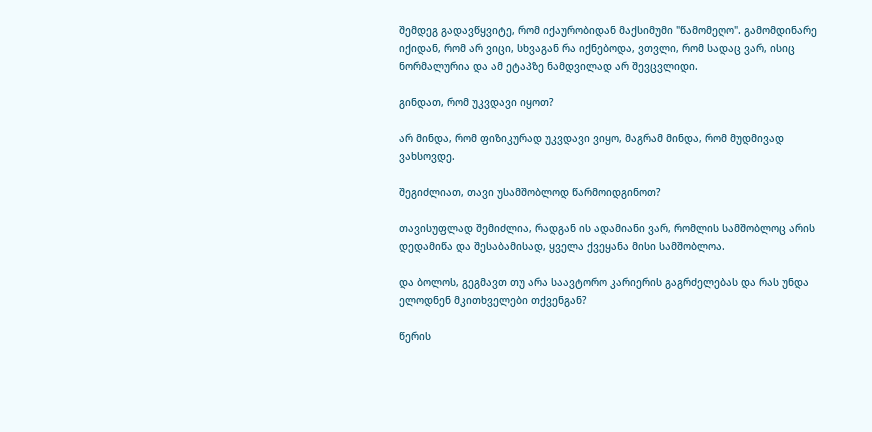შემდეგ გადავწყვიტე, რომ იქაურობიდან მაქსიმუმი "წამომეღო". გამომდინარე იქიდან, რომ არ ვიცი, სხვაგან რა იქნებოდა, ვთვლი, რომ სადაც ვარ, ისიც ნორმალურია და ამ ეტაპზე ნამდვილად არ შევცვლიდი.

გინდათ, რომ უკვდავი იყოთ?

არ მინდა, რომ ფიზიკურად უკვდავი ვიყო, მაგრამ მინდა, რომ მუდმივად ვახსოვდე.

შეგიძლიათ, თავი უსამშობლოდ წარმოიდგინოთ?

თავისუფლად შემიძლია, რადგან ის ადამიანი ვარ, რომლის სამშობლოც არის დედამიწა და შესაბამისად, ყველა ქვეყანა მისი სამშობლოა.

და ბოლოს, გეგმავთ თუ არა საავტორო კარიერის გაგრძელებას და რას უნდა ელოდნენ მკითხველები თქვენგან?

წერის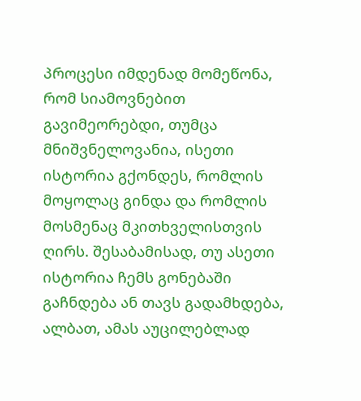პროცესი იმდენად მომეწონა, რომ სიამოვნებით გავიმეორებდი, თუმცა მნიშვნელოვანია, ისეთი ისტორია გქონდეს, რომლის მოყოლაც გინდა და რომლის მოსმენაც მკითხველისთვის ღირს. შესაბამისად, თუ ასეთი ისტორია ჩემს გონებაში გაჩნდება ან თავს გადამხდება, ალბათ, ამას აუცილებლად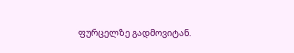ფურცელზე გადმოვიტან.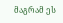მაგრამ ეს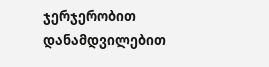ჯერჯერობით დანამდვილებით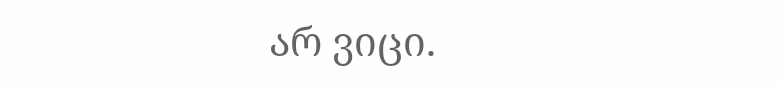არ ვიცი.